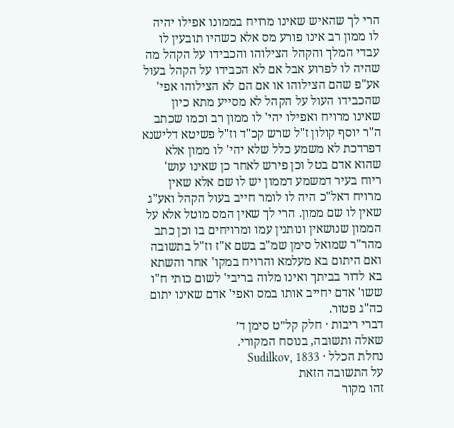הרי לך שהאיש שאינו מרויח בממונו אפילו יהיה לו ממון רב אינו פורע מס אלא כשהיו תובעין לו עבדי המלך והקהל הצילוהו והכבידו על הקהל מה שהיה לו לפרוע אבל אם לא הכבידו על הקהל בעול אע"פ שהם הצילוהו או אם הם לא הצילוהו אפי' שהכבידו העול על הקהל לא מסייע מתא כיון שאינו מרויח ואפילו יהי' לו ממון רב וכמו שכתב ה"ר יוסף קולון ז"ל שרש קכ"ד וז"ל פשיטא דלישנא דפרדכת לא משמע כלל שלא יהי' לו ממון אלא שהוא אדם בטל וכן פירש לאחר כן שאינו עוש' ריוח בעיר דמשמע דממון יש לו שם אלא שאין מרויח דאל"כ היה לו לומר חייב בעול הקהל ואע"ג שאין לו שם ממון. הרי לך שאין המס מוטל אלא על הממון שנושאין ונותנין עמו ומרויחים בו וכן כתב מהר"ר שמואל סימן שמ"ב בשם א"ז וז"ל בתשובה ואם היתום בא מעלמא והרויח במקו' אחר והשתא בא לדור בביתך ואינו מלוה בריבי' לשום כותי ח"ו ששו' אדם יחייב אותו במס ואפי' אדם שאינו יתום כה"ג פטור.
דברי ריבות · חלק קל״ט סימן ד׳
שאלה ותשובה, בנוסח המקורי.
נחלת הכלל · Sudilkov, 1833
על התשובה הזאת
זהו מקור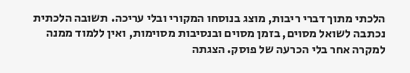הלכתי מתוך דברי ריבות, מוצג בנוסחו המקורי ובלי עריכה. תשובה הלכתית נכתבה לשואל מסוים, בזמן מסוים ובנסיבות מסוימות, ואין ללמוד ממנה למקרה אחר בלי הכרעה של פוסק. הצגתה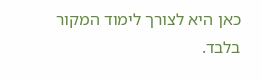כאן היא לצורך לימוד המקור בלבד.